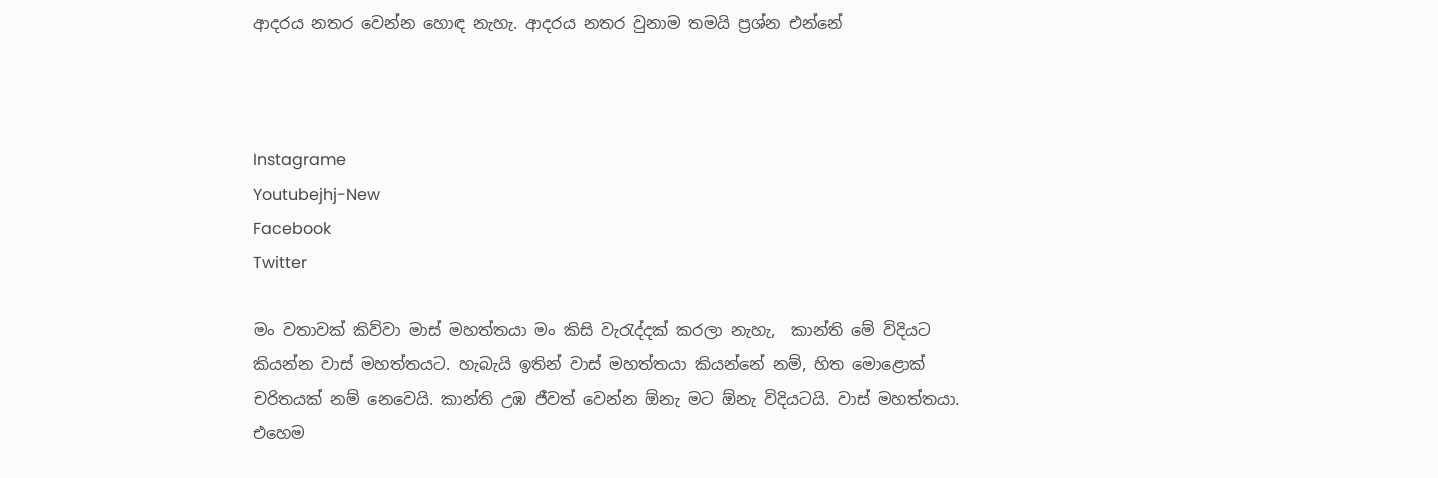ආදරය නතර වෙන්න හොඳ නැහැ. ආදරය නතර වුනාම තමයි ප්‍රශ්න එන්නේ



Instagrame
Youtubejhj-New
Facebook
Twitter

මං වතාවක් කිව්වා මාස් මහත්තයා මං කිසි වැරැද්දක් කරලා නැහැ,  කාන්ති මේ විදියට කියන්න වාස් මහත්තයට. හැබැයි ඉතින් වාස් මහත්තයා කියන්නේ නම්, හිත මොළොක් චරිතයක් නම් නෙවෙයි. කාන්ති උඹ ජීවත් වෙන්න ඕනැ මට ඕනැ විදියටයි. වාස් මහත්තයා. එහෙම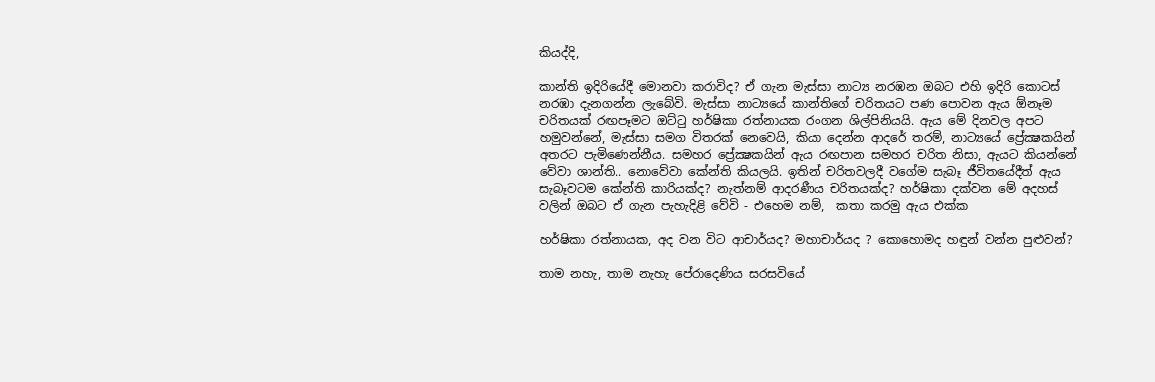කියද්දි,

කාන්ති ඉදිරියේදී මොනවා කරාවිද? ඒ ගැන මැස්සා නාට්‍ය නරඹන ඔබට එහි ඉදිරි කොටස් නරඹා දැනගන්න ලැබේවි. මැස්සා නාට්‍යයේ කාන්තිගේ චරිතයට පණ පොවන ඇය ඕනෑම චරිතයක් රඟපෑමට ඔට්ටු හර්ෂිකා රත්නායක රංගන ශිල්පිනියයි. ඇය මේ දිනවල අපට හමුවන්නේ, මැස්සා සමග විතරක් නෙවෙයි, කියා දෙන්න ආදරේ තරම්, නාට්‍යයේ ප්‍රේක්‍ෂකයින් අතරට පැමිණෙන්නීය. සමහර ප්‍රේක්‍ෂකයින් ඇය රඟපාන සමහර චරිත නිසා, ඇයට කියන්නේ වේවා ශාන්ති.. නොවේවා කේන්ති කියලයි. ඉතින් චරිතවලදී වගේම සැබෑ ජීවිතයේදීත් ඇය සැබෑවටම කේන්ති කාරියක්ද? නැත්නම් ආදරණීය චරිතයක්ද? හර්ෂිකා දක්වන මේ අදහස් වලින් ඔබට ඒ ගැන පැහැදිළි වේවි - එහෙම නම්,  කතා කරමු ඇය එක්ක

හර්ෂිකා රත්නායක, අද වන විට ආචාර්යද? මහාචාර්යද ? කොහොමද හඳුන් වන්න පුළුවන්?

තාම නහැ, තාම නැහැ පේරාදෙණිය සරසවියේ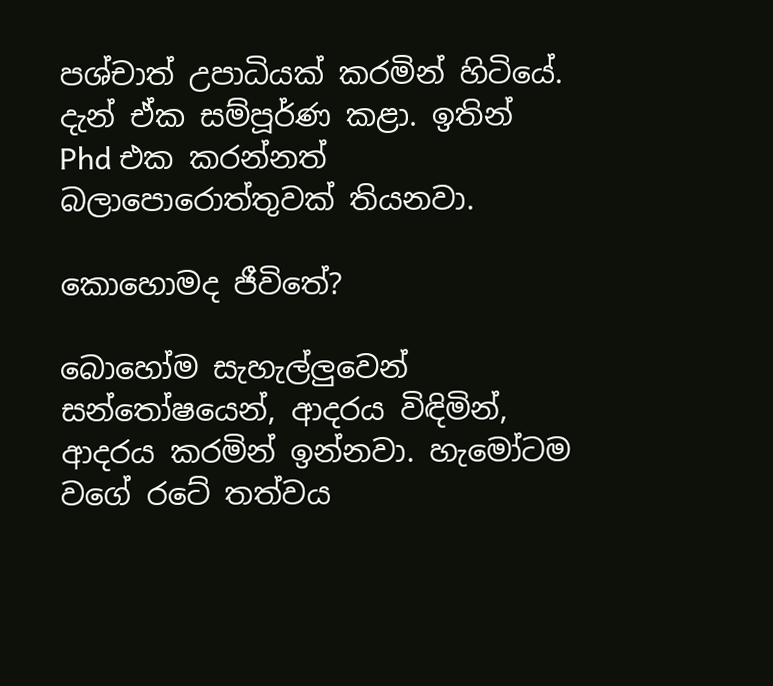පශ්චාත් උපාධියක් කරමින් හිටියේ. දැන් ඒක සම්පූර්ණ කළා. ඉතින්  Phd එක කරන්නත් බලාපොරොත්තුවක් තියනවා.

කොහොමද ජීවිතේ?

බොහෝම සැහැල්ලුවෙන්  සන්තෝෂයෙන්, ආදරය විඳිමින්, ආදරය කරමින් ඉන්නවා. හැමෝටම වගේ රටේ තත්වය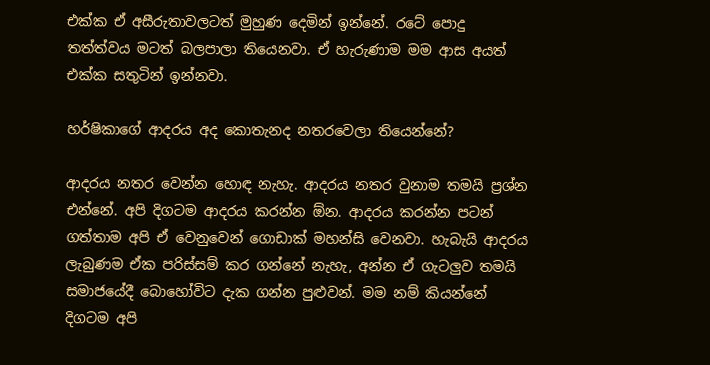එක්ක ඒ අසීරුතාවලටත් මුහුණ දෙමින් ඉන්නේ. රටේ පොදු තත්ත්වය මටත් බලපාලා තියෙනවා. ඒ හැරුණාම මම ආස අයත් එක්ක සතුටින් ඉන්නවා.

හර්ෂිකාගේ ආදරය අද කොතැනද නතරවෙලා තියෙන්නේ?

ආදරය නතර වෙන්න හොඳ නැහැ. ආදරය නතර වුනාම තමයි ප්‍රශ්න එන්නේ. අපි දිගටම ආදරය කරන්න ඕන. ආදරය කරන්න පටන් ගත්තාම අපි ඒ වෙනුවෙන් ගොඩාක් මහන්සි වෙනවා. හැබැයි ආදරය ලැබුණම ඒක පරිස්සම් කර ගන්නේ නැහැ, අන්න ඒ ගැටලුව තමයි සමාජයේදී බොහෝවිට දැක ගන්න පුළුවන්. මම නම් කියන්නේ දිගටම අපි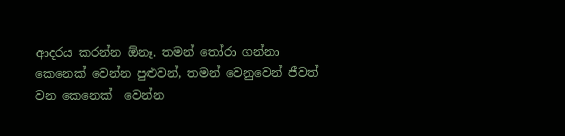ආදරය කරන්න ඕනෑ. තමන් තෝරා ගන්නා කෙනෙක් වෙන්න පුළුවන්, තමන් වෙනුවෙන් ජීවත් වන කෙනෙක්  වෙන්න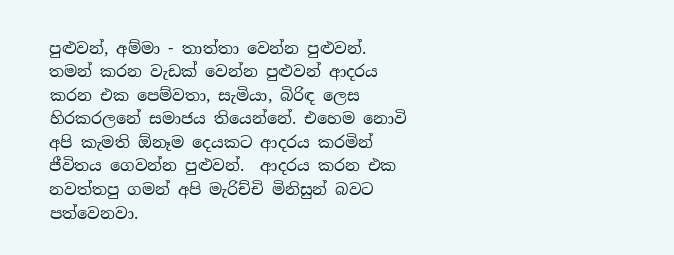පුළුවන්, අම්මා - තාත්තා වෙන්න පුළුවන්. තමන් කරන වැඩක් වෙන්න පුළුවන් ආදරය කරන එක පෙම්වතා, සැමියා, බිරිඳ ලෙස හිරකරලනේ සමාජය තියෙන්නේ. එහෙම නොවි අපි කැමති ඕනෑම දෙයකට ආදරය කරමින් ජීවිතය ගෙවන්න පුළුවන්.  ආදරය කරන එක  නවත්තපු ගමන් අපි මැරිච්චි මිනිසුන් බවට පත්වෙනවා.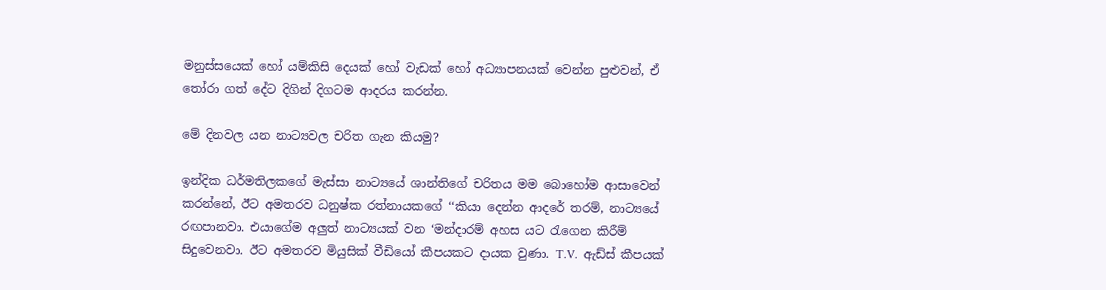මනුස්සයෙක් හෝ යම්කිසි දෙයක් හෝ වැඩක් හෝ අධ්‍යාපනයක් වෙන්න පුළුවන්, ඒ තෝරා ගත් දේට දිගින් දිගටම ආදරය කරන්න.

මේ දිනවල යන නාට්‍යවල චරිත ගැන කියමු?

ඉන්දික ධර්මතිලකගේ මැස්සා නාට්‍යයේ ශාන්තිගේ චරිතය මම බොහෝම ආසාවෙන් කරන්නේ, ඊට අමතරව ධනුෂ්ක රත්නායකගේ ‘‘කියා දෙන්න ආදරේ තරම්, නාට්‍යයේ රඟපානවා. එයාගේම අලුත් නාට්‍යයක් වන ‘මන්දාරම් අහස යට රැගෙන කිරීම් සිදුවෙනවා. ඊට අමතරව මියුසික් වීඩියෝ කීපයකට දායක වුණා. T.V.  ඇඩ්ස් කීපයක්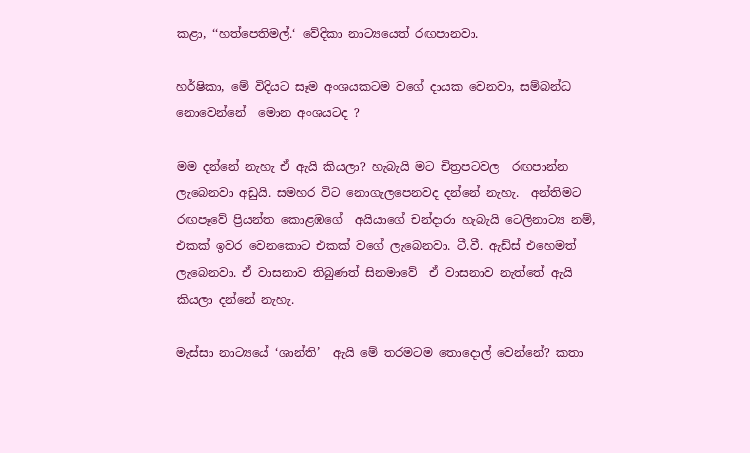කළා, ‘‘හත්පෙතිමල්.‘ වේදිකා නාට්‍යයෙත් රඟපානවා.

හර්ෂිකා, මේ විදියට සෑම අංශයකටම වගේ දායක වෙනවා, සම්බන්ධ නොවෙන්නේ  මොන අංශයටද ?

මම දන්නේ නැහැ ඒ ඇයි කියලා? හැබැයි මට චිත්‍රපටවල  රඟපාන්න ලැබෙනවා අඩුයි. සමහර විට නොගැලපෙනවද දන්නේ නැහැ.  අන්තිමට රඟපෑවේ ප්‍රියන්ත කොළඹගේ  අයියාගේ චන්දාරා හැබැයි ටෙලිනාට්‍ය නම්, එකක් ඉවර වෙනකොට එකක් වගේ ලැබෙනවා. ටී.වී. ඇඩ්ස් එහෙමත් ලැබෙනවා. ඒ වාසනාව තිබුණත් සිනමාවේ  ඒ වාසනාව නැත්තේ ඇයි කියලා දන්නේ නැහැ.

මැස්සා නාට්‍යයේ ‘ශාන්ති’  ඇයි මේ තරමටම තොදොල් වෙන්නේ? කතා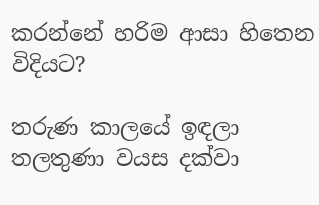කරන්නේ හරිම ආසා හිතෙන විදියට?

තරුණ කාලයේ ඉඳලා තලතුණා වයස දක්වා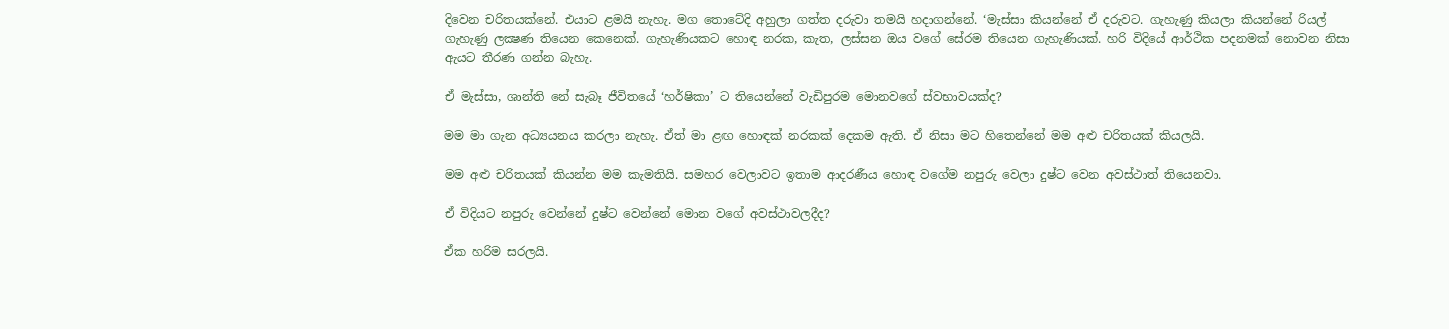දිවෙන චරිතයක්නේ. එයාට ළමයි නැහැ. මග තොටේදි අහුලා ගත්ත දරුවා තමයි හදාගන්නේ. ‘මැස්සා කියන්නේ ඒ දරුවට. ගැහැණු කියලා කියන්නේ රියල් ගැහැණු ලක්‍ෂණ තියෙන කෙනෙක්. ගැහැණියකට හොඳ නරක, කැත, ලස්සන ඔය වගේ සේරම තියෙන ගැහැණියක්. හරි විදියේ ආර්ථික පදනමක් නොවන නිසා ඇයට තීරණ ගන්න බැහැ.

ඒ මැස්සා, ශාන්ති නේ සැබෑ ජීවිතයේ ‘හර්ෂිකා’ ට තියෙන්නේ වැඩිපුරම මොනවගේ ස්වභාවයක්ද?

මම මා ගැන අධ්‍යයනය කරලා නැහැ. ඒත් මා ළඟ හොඳක් නරකක් දෙකම ඇති. ඒ නිසා මට හිතෙන්නේ මම අළු චරිතයක් කියලයි.

මම අළු චරිතයක් කියන්න මම කැමතියි. සමහර වෙලාවට ඉතාම ආදරණීය හොඳ වගේම නපුරු වෙලා දුෂ්ට වෙන අවස්ථාත් තියෙනවා.

ඒ විදියට නපුරු වෙන්නේ දුෂ්ට වෙන්නේ මොන වගේ අවස්ථාවලදීද?

ඒක හරිම සරලයි.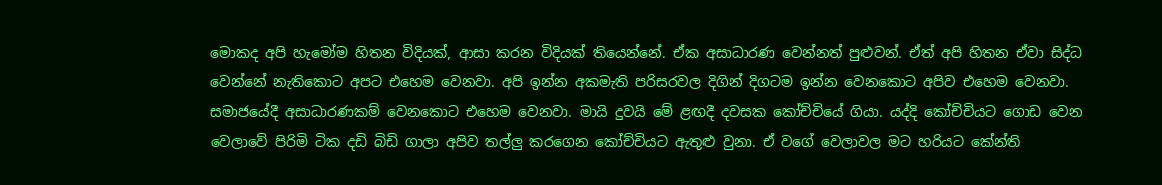මොකද අපි හැමෝම හිතන විදියක්, ආසා කරන විදියක් තියෙන්නේ. ඒක අසාධාරණ වෙන්නත් පුළුවන්. ඒත් අපි හිතන ඒවා සිද්ධ වෙන්නේ නැතිකොට අපට එහෙම වෙනවා. අපි ඉන්න අකමැති පරිසරවල දිගින් දිගටම ඉන්න වෙනකොට අපිව එහෙම වෙනවා. සමාජයේදී අසාධාරණකම් වෙනකොට එහෙම වෙනවා. මායි දුවයි මේ ළඟදී දවසක කෝච්චියේ ගියා. යද්දි කෝච්චියට ගොඩ වෙන වෙලාවේ පිරිමි ටික දඩි බිඩි ගාලා අපිව තල්ලු කරගෙන කෝච්චියට ඇතුළු වුනා. ඒ වගේ වෙලාවල මට හරියට කේන්ති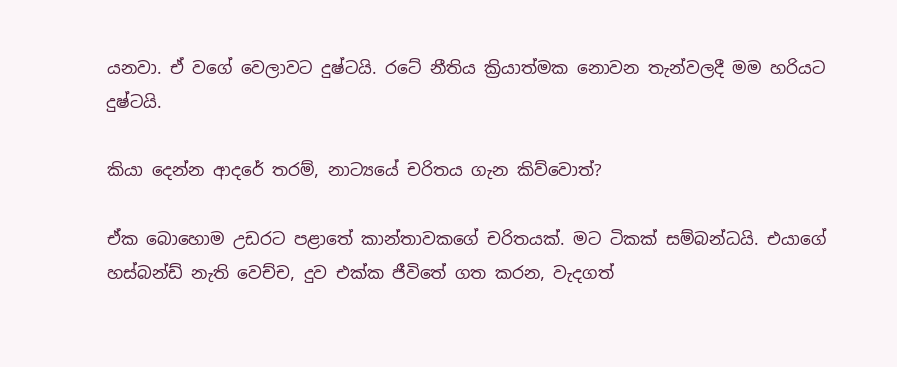යනවා. ඒ වගේ වෙලාවට දුෂ්ටයි. රටේ නීතිය ක්‍රියාත්මක නොවන තැන්වලදී මම හරියට දුෂ්ටයි.

කියා දෙන්න ආදරේ තරම්, නාට්‍යයේ චරිතය ගැන කිව්වොත්?

ඒක බොහොම උඩරට පළාතේ කාන්තාවකගේ චරිතයක්. මට ටිකක් සම්බන්ධයි. එයාගේ හස්බන්ඩ් නැති වෙච්ච, දුව එක්ක ජීවිතේ ගත කරන, වැදගත්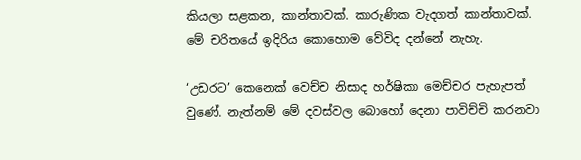කියලා සළකන, කාන්තාවක්. කාරුණික වැදගත් කාන්තාවක්. මේ චරිතයේ ඉදිරිය කොහොම වේවිද දන්නේ නැහැ.

‘උඩරට’ කෙනෙක් වෙච්ච නිසාද හර්ෂිකා මෙච්චර පැහැපත් වුණේ. නැත්නම් මේ දවස්වල බොහෝ දෙනා පාවිච්චි කරනවා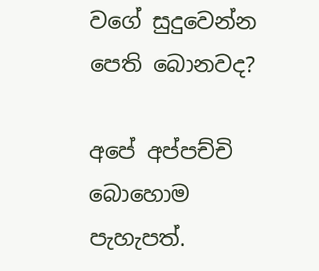වගේ සුදුවෙන්න පෙති බොනවද?

අපේ අප්පච්චි බොහොම පැහැපත්.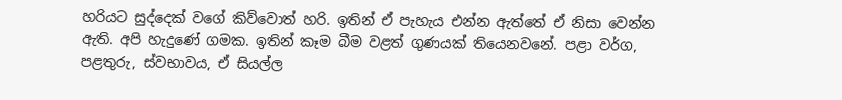හරියට සුද්දෙක් වගේ කිව්වොත් හරි. ඉතින් ඒ පැහැය එන්න ඇත්තේ ඒ නිසා වෙන්න ඇති. අපි හැදුණේ ගමක. ඉතින් කෑම බීම වළත් ගුණයක් තියෙනවනේ. පළා වර්ග, පළතුරු, ස්වභාවය, ඒ සියල්ල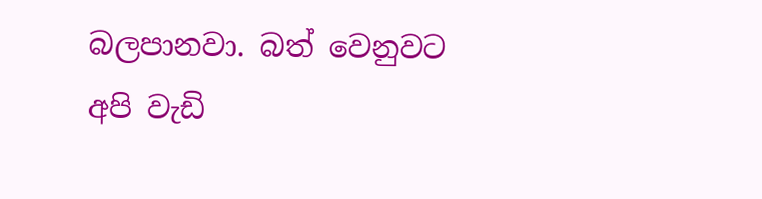බලපානවා. බත් වෙනුවට අපි වැඩි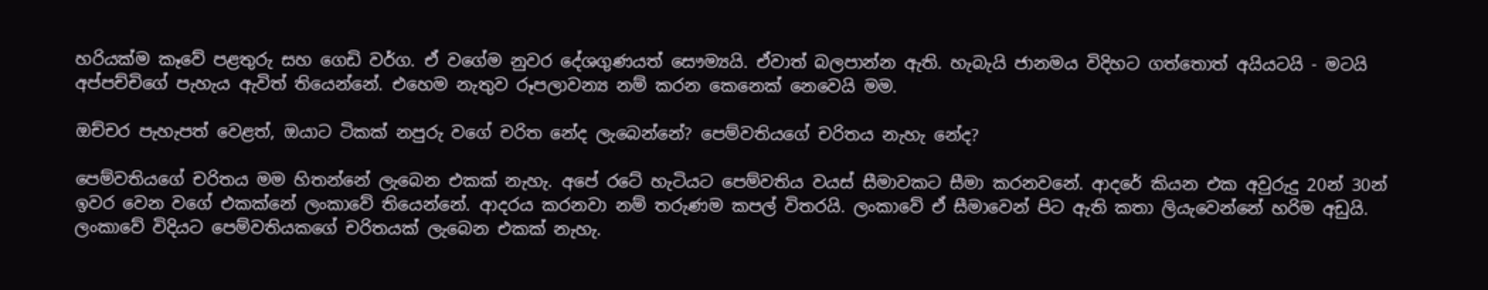හරියක්ම කෑවේ පළතුරු සහ ගෙඩි වර්ග. ඒ වගේම නුවර දේශගුණයත් සෞම්‍යයි. ඒවාත් බලපාන්න ඇති. හැබැයි ජානමය විදිහට ගත්තොත් අයියටයි - මටයි අප්පච්චිගේ පැහැය ඇවිත් තියෙන්නේ. එහෙම නැතුව රූපලාවන්‍ය නම් කරන කෙනෙක් නෙවෙයි මම.

ඔච්චර පැහැපත් වෙළත්, ඔයාට ටිකක් නපුරු වගේ චරිත නේද ලැබෙන්නේ? පෙම්වතියගේ චරිතය නැහැ නේද?

පෙම්වතියගේ චරිතය මම හිතන්නේ ලැබෙන එකක් නැහැ. අපේ රටේ හැටියට පෙම්වතිය වයස් සීමාවකට සීමා කරනවනේ. ආදරේ කියන එක අවුරුදු 20න් 30න් ඉවර වෙන වගේ එකක්නේ ලංකාවේ තියෙන්නේ. ආදරය කරනවා නම් තරුණම කපල් විතරයි. ලංකාවේ ඒ සීමාවෙන් පිට ඇති කතා ලියැවෙන්නේ හරිම අඩුයි. ලංකාවේ විදියට පෙම්වතියකගේ චරිතයක් ලැබෙන එකක් නැහැ.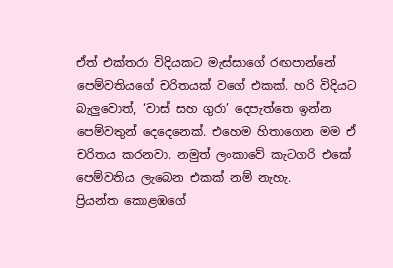ඒත් එක්තරා විදියකට මැස්සාගේ රඟපාන්නේ පෙම්වතියගේ චරිතයක් වගේ එකක්. හරි විදියට බැලුවොත්, ‘වාස් සහ ගුරා’ දෙපැත්තෙ ඉන්න පෙම්වතුන් දෙදෙනෙක්. එහෙම හිතාගෙන මම ඒ චරිතය කරනවා. නමුත් ලංකාවේ කැටගරි එකේ පෙම්වතිය ලැබෙන එකක් නම් නැහැ.
ප්‍රියන්ත කොළඹගේ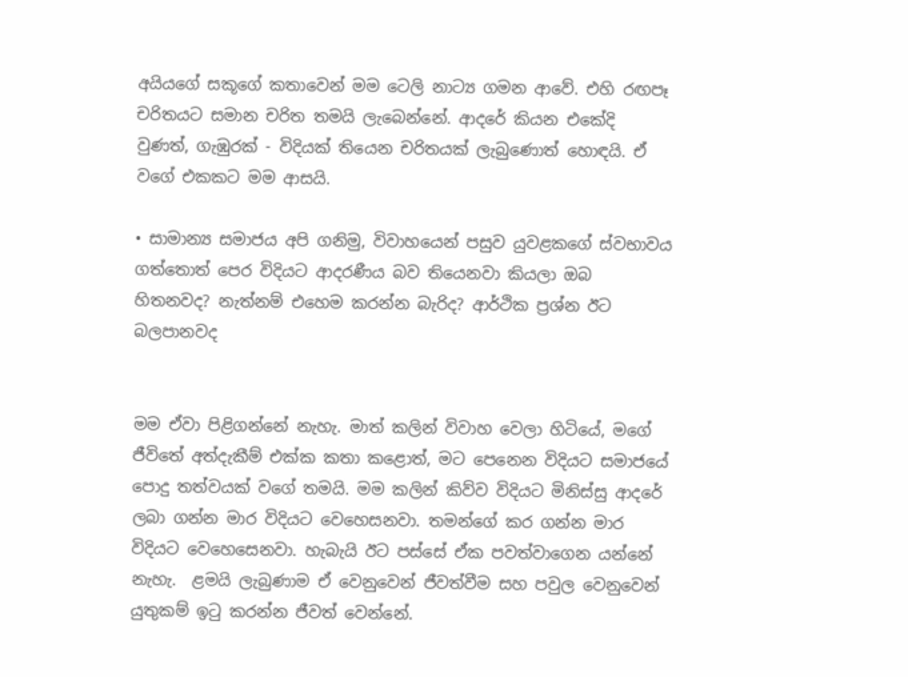අයියගේ සකූගේ කතාවෙන් මම ටෙලි නාට්‍ය ගමන ආවේ. එහි රඟපෑ චරිතයට සමාන චරිත තමයි ලැබෙන්නේ. ආදරේ කියන එකේදි වුණත්, ගැඹුරක් - විදියක් තියෙන චරිතයක් ලැබුණොත් හොඳයි. ඒ වගේ එකකට මම ආසයි.

• සාමාන්‍ය සමාජය අපි ගනිමු, විවාහයෙන් පසුව යුවළකගේ ස්වභාවය ගත්තොත් පෙර විදියට ආදරණීය බව තියෙනවා කියලා ඔබ හිතනවද? නැත්නම් එහෙම කරන්න බැරිද? ආර්ථික ප්‍රශ්න ඊට බලපානවද


මම ඒවා පිළිගන්නේ නැහැ. මාත් කලින් විවාහ වෙලා හිටියේ, මගේ ජීවිතේ අත්දැකීම් එක්ක කතා කළොත්, මට පෙනෙන විදියට සමාජයේ පොදු තත්වයක් වගේ තමයි. මම කලින් කිව්ව විදියට මිනිස්සු ආදරේ ලබා ගන්න මාර විදියට වෙහෙසනවා. තමන්ගේ කර ගන්න මාර විදියට වෙහෙසෙනවා. හැබැයි ඊට පස්සේ ඒක පවත්වාගෙන යන්නේ නැහැ.  ළමයි ලැබුණාම ඒ වෙනුවෙන් ජීවත්වීම සහ පවුල වෙනුවෙන් යුතුකම් ඉටු කරන්න ජීවත් වෙන්නේ.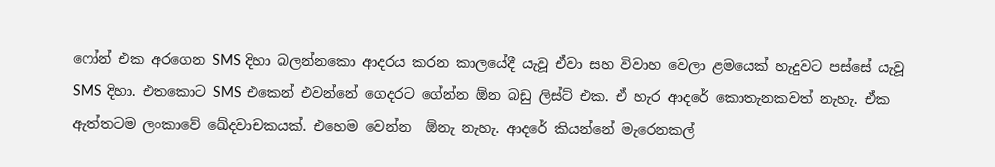ෆෝන් එක අරගෙන SMS දිහා බලන්නකො ආදරය කරන කාලයේදී යැවූ ඒවා සහ විවාහ වෙලා ළමයෙක් හැදුවට පස්සේ යැවූ SMS දිහා. එතකොට SMS එකෙන් එවන්නේ ගෙදරට ගේන්න ඕන බඩු ලිස්ට් එක. ඒ හැර ආදරේ කොතැනකවත් නැහැ. ඒක ඇත්තටම ලංකාවේ ඛේදවාචකයක්. එහෙම වෙන්න  ඕනැ නැහැ. ආදරේ කියන්නේ මැරෙනකල්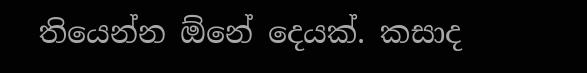තියෙන්න ඕනේ දෙයක්. කසාද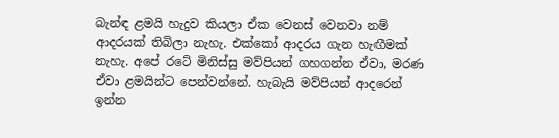බැන්ඳ ළමයි හැදුව කියලා ඒක වෙනස් වෙනවා නම් ආදරයක් තිබිලා නැහැ. එක්කෝ ආදරය ගැන හැඟීමක් නැහැ. අපේ රටේ මිනිස්සු මව්පියන් ගහගන්න ඒවා, මරණ ඒවා ළමයින්ට පෙන්වන්නේ. හැබැයි මව්පියන් ආදරෙන් ඉන්න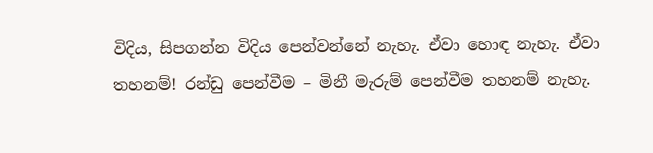විදිය, සිපගන්න විදිය පෙන්වන්නේ නැහැ. ඒවා හොඳ නැහැ. ඒවා තහනම්! රන්ඩු පෙන්වීම – මිනී මැරුම් පෙන්වීම තහනම් නැහැ.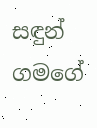සඳුන් ගමගේ